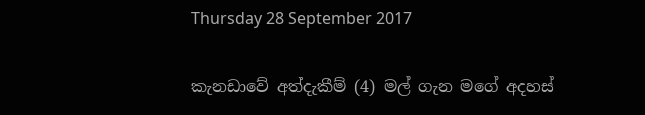Thursday 28 September 2017

කැනඩාවේ අත්දැකීම් (4) මල් ගැන මගේ අදහස්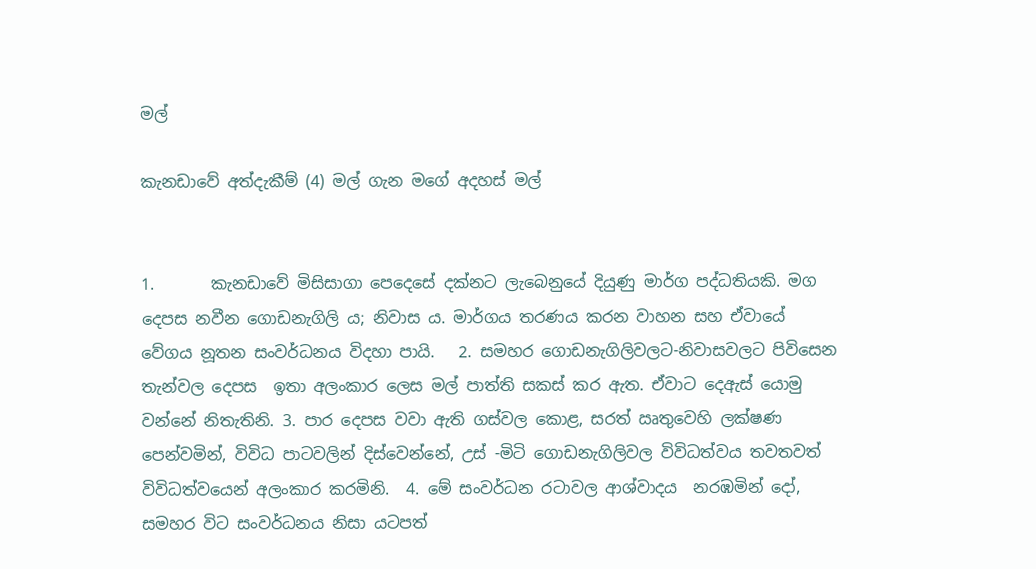මල්

කැනඩාවේ අත්දැකීම් (4) මල් ගැන මගේ අදහස් මල්


1.       කැනඩාවේ මිසිසාගා පෙදෙසේ දක්නට ලැබෙනුයේ දියුණු මාර්ග පද්ධතියකි. මග දෙපස නවීන ගොඩනැගිලි ය; නිවාස ය. මාර්ගය තරණය කරන වාහන සහ ඒවායේ වේගය නූතන සංවර්ධනය විදහා පායි.   2. සමහර ගොඩනැගිලිවලට-නිවාසවලට පිවිසෙන තැන්වල දෙපස  ඉතා අලංකාර ලෙස මල් පාත්ති සකස් කර ඇත. ඒවාට දෙඇස් යොමු වන්නේ නිතැතිනි. 3. පාර දෙපස වවා ඇති ගස්වල කොළ, සරත් ඍතුවෙහි ලක්ෂණ පෙන්වමින්, විවිධ පාටවලින් දිස්වෙන්නේ, උස් -මිටි ගොඩනැගිලිවල විවිධත්වය තවතවත් විවිධත්වයෙන් අලංකාර කරමිනි.  4. මේ සංවර්ධන රටාවල ආශ්වාදය  නරඹමින් දෝ, සමහර විට සංවර්ධනය නිසා යටපත්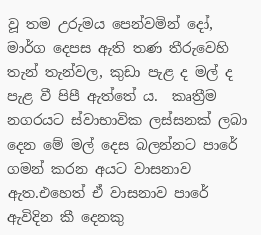වූ තම උරුමය පෙන්වමින් දෝ, මාර්ග දෙපස ඇති තණ තීරුවෙහි තැන් තැන්වල, කුඩා පැළ ද මල් ද පැළ වී පිපී ඇත්තේ ය.  කෘත්‍රීම නගරයට ස්වාභාවික ලස්සනක් ලබා දෙන මේ මල් දෙස බලන්නට පාරේ ගමන් කරන අයට වාසනාව ඇත.එහෙත් ඒ වාසනාව පාරේ ඇවිදින කී දෙනකු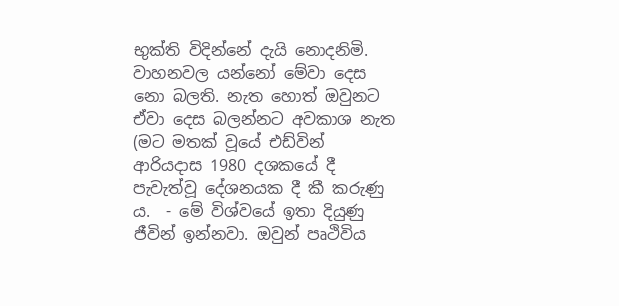භුක්ති විදින්නේ දැයි නොදනිමි.  වාහනවල යන්නෝ මේවා දෙස නො බලති. නැත හොත් ඔවුනට ඒවා දෙස බලන්නට අවකාශ නැත  (මට මතක් වූයේ එඩ්වින් ආරියදාස 1980 දශකයේ දී පැවැත්වූ දේශනයක දී කී කරුණු ය.  - මේ විශ්වයේ ඉතා දියුණු ජීවින් ඉන්නවා. ඔවුන් පෘථිවිය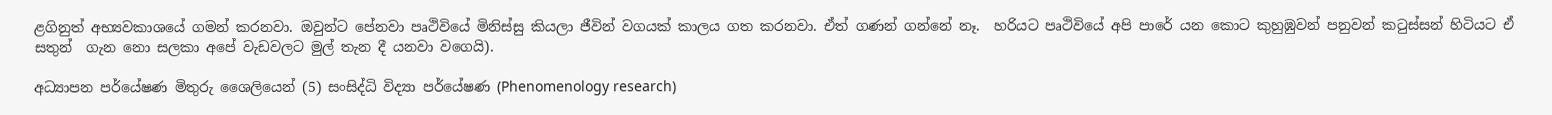ළගිනුත් අභ්‍යවකාශයේ ගමන් කරනවා. ඔවුන්ට පේනවා පෘථිවියේ මිනිස්සු කියලා ජීවින් වගයක් කාලය ගත කරනවා. ඒත් ගණන් ගන්නේ නෑ.  හරියට පෘථිවියේ අපි පාරේ යන කොට කුහුඹුවන් පනුවන් කටුස්සන් හිටියට ඒ සතුන්  ගැන නො සලකා අපේ වැඩවලට මුල් තැන දී යනවා වගෙයි).

අධ්‍යාපන පර්යේෂණ මිතුරු ශෛලියෙන් (5) සංසිද්ධි විද්‍යා පර්යේෂණ (Phenomenology research)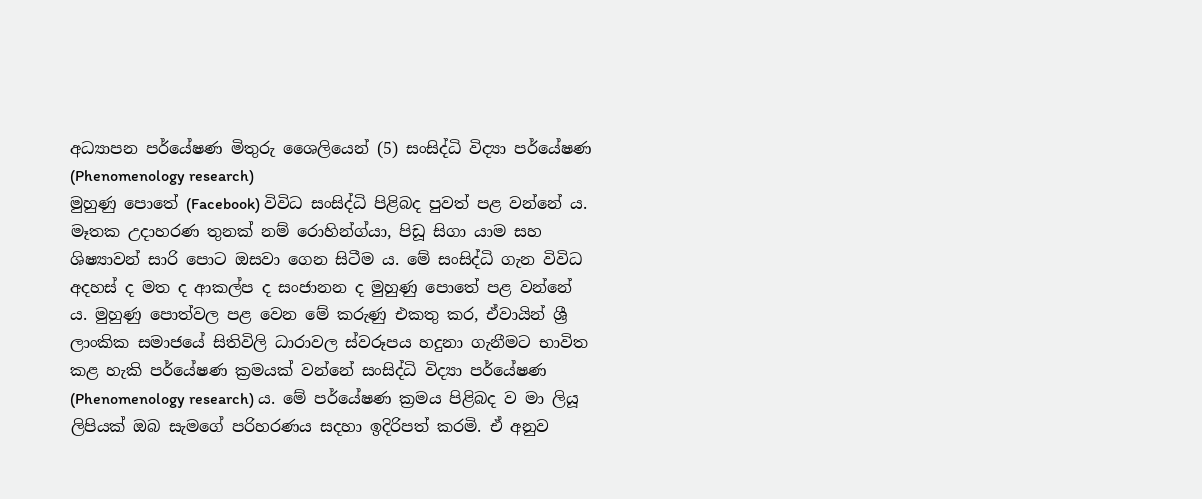අධ්‍යාපන පර්යේෂණ මිතුරු ශෛලියෙන් (5) සංසිද්ධි විද්‍යා පර්යේෂණ (Phenomenology research)
මුහුණු පොතේ (Facebook) විවිධ සංසිද්ධි පිළිබද පුවත් පළ වන්නේ ය. මෑතක උදාහරණ තුනක් නම් රොහින්ග්යා, පිඩූ සිගා යාම සහ ශිෂ්‍යාවන් සාරි පොට ඔසවා ගෙන සිටීම ය. මේ සංසිද්ධි ගැන විවිධ අදහස් ද මත ද ආකල්ප ද සංජානන ද මුහුණු පොතේ පළ වන්නේ ය. මුහුණු පොත්වල පළ වෙන මේ කරුණු එකතු කර, ඒවායින් ශ්‍රී ලාංකික සමාජයේ සිතිවිලි ධාරාවල ස්වරූපය හදුනා ගැනීමට භාවිත කළ හැකි පර්යේෂණ ක්‍රමයක් වන්නේ සංසිද්ධි විද්‍යා පර්යේෂණ (Phenomenology research) ය. මේ පර්යේෂණ ක්‍රමය පිළිබද ව මා ලියූ ලිපියක් ඔබ සැමගේ පරිහරණය සදහා ඉදිරිපත් කරමි. ඒ අනුව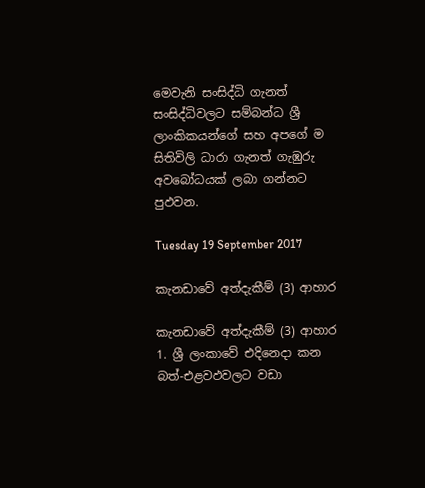මෙවැනි සංසිද්ධි ගැනත් සංසිද්ධිවලට සම්බන්ධ ශ්‍රී ලාංකිකයන්ගේ සහ අපගේ ම සිතිවිලි ධාරා ගැනත් ගැඹුරු අවබෝධයක් ලබා ගන්නට පුඵවන.

Tuesday 19 September 2017

කැනඩාවේ අත්දැකීම් (3) ආහාර

කැනඩාවේ අත්දැකීම් (3) ආහාර
1. ශ්‍රී ලංකාවේ එදිනෙදා කන බත්-එළවඵවලට වඩා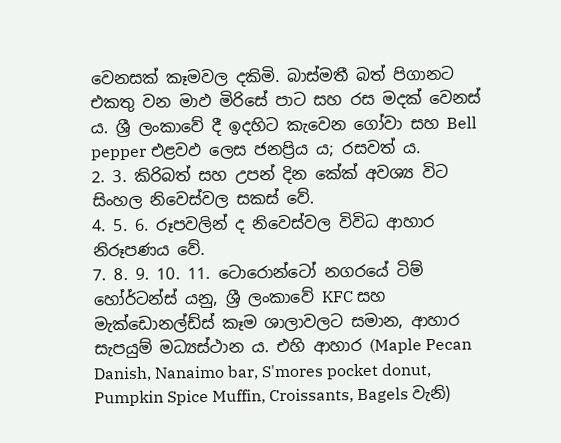වෙනසක් කෑමවල දකිමි. බාස්මතී බත් පිගානට එකතු වන මාඵ මිරිසේ පාට සහ රස මදක් වෙනස් ය. ශ්‍රී ලංකාවේ දී ඉදහිට කැවෙන ගෝවා සහ Bell pepper එළවඵ ලෙස ජනප්‍රිය ය; රසවත් ය.
2. 3. කිරිබත් සහ උපන් දින කේක් අවශ්‍ය විට සිංහල නිවෙස්වල සකස් වේ.
4. 5. 6. රූපවලින් ද නිවෙස්වල විවිධ ආහාර නිරූපණය වේ.
7. 8. 9. 10. 11. ටොරොන්ටෝ නගරයේ ටිම් හෝර්ටන්ස් යනු, ශ්‍රී ලංකාවේ KFC සහ මැක්ඩොනල්ඩ්ස් කෑම ශාලාවලට සමාන, ආහාර සැපයුම් මධ්‍යස්ථාන ය. එහි ආහාර (Maple Pecan Danish, Nanaimo bar, S'mores pocket donut, Pumpkin Spice Muffin, Croissants, Bagels වැනි)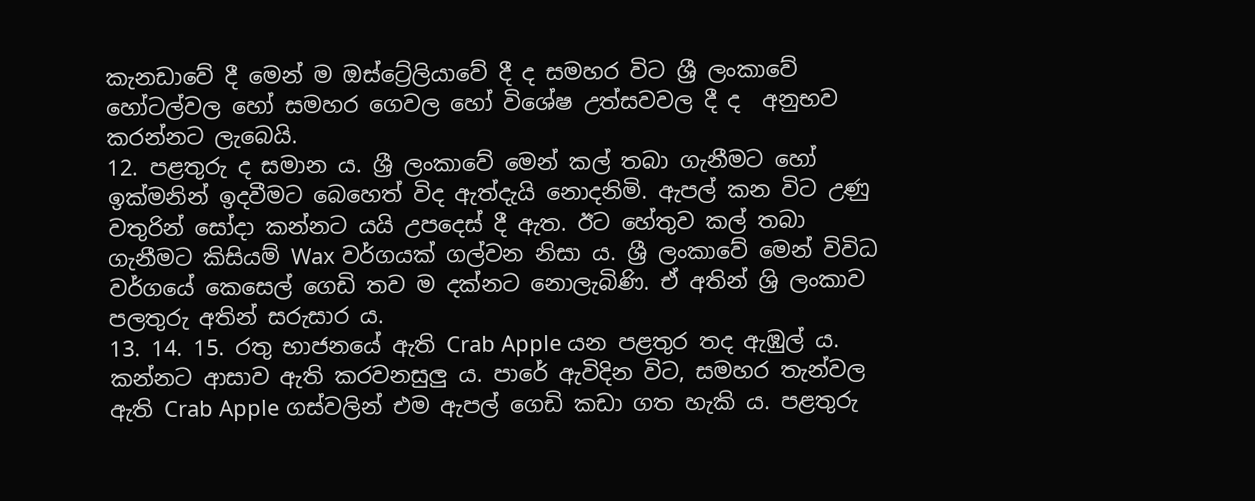කැනඩාවේ දී මෙන් ම ඔස්ට්‍රේලියාවේ දී ද සමහර විට ශ්‍රී ලංකාවේ හෝටල්වල හෝ සමහර ගෙවල හෝ විශේෂ උත්සවවල දී ද  අනුභව කරන්නට ලැබෙයි.
12. පළතුරු ද සමාන ය. ශ්‍රී ලංකාවේ මෙන් කල් තබා ගැනීමට හෝ ඉක්මනින් ඉදවීමට බෙහෙත් විද ඇත්දැයි නොදනිමි. ඇපල් කන විට උණු වතුරින් සෝදා කන්නට යයි උපදෙස් දී ඇත. ඊට හේතුව කල් තබා ගැනීමට කිසියම් Wax වර්ගයක් ගල්වන නිසා ය. ශ්‍රී ලංකාවේ මෙන් විවිධ වර්ගයේ කෙසෙල් ගෙඩි තව ම දක්නට නොලැබිණි. ඒ අතින් ශ්‍රි ලංකාව පලතුරු අතින් සරුසාර ය.
13. 14. 15. රතු භාජනයේ ඇති Crab Apple යන පළතුර තද ඇඹුල් ය. කන්නට ආසාව ඇති කරවනසුලු ය. පාරේ ඇවිදින විට, සමහර තැන්වල ඇති Crab Apple ගස්වලින් එම ඇපල් ගෙඩි කඩා ගත හැකි ය. පළතුරු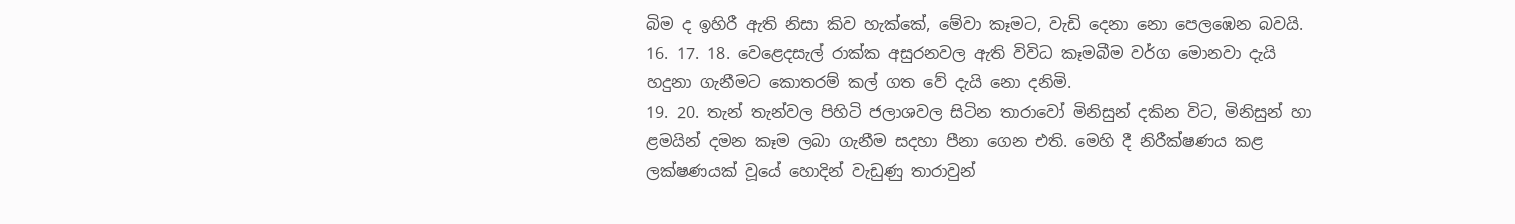බිම ද ඉහිරී ඇති නිසා කිව හැක්කේ, මේවා කෑමට, වැඩි දෙනා නො පෙලඹෙන බවයි.
16. 17. 18. වෙළෙදසැල් රාක්ක අසුරනවල ඇති විවිධ කෑමබීම වර්ග මොනවා දැයි හදුනා ගැනීමට කොතරම් කල් ගත වේ දැයි නො දනිමි.
19. 20. තැන් තැන්වල පිහිටි ජලාශවල සිටින තාරාවෝ මිනිසුන් දකින විට, මිනිසුන් හා ළමයින් දමන කෑම ලබා ගැනීම සදහා පීනා ගෙන එති. මෙහි දී නිරීක්ෂණය කළ ලක්ෂණයක් වූයේ හොදින් වැඩුණු තාරාවුන්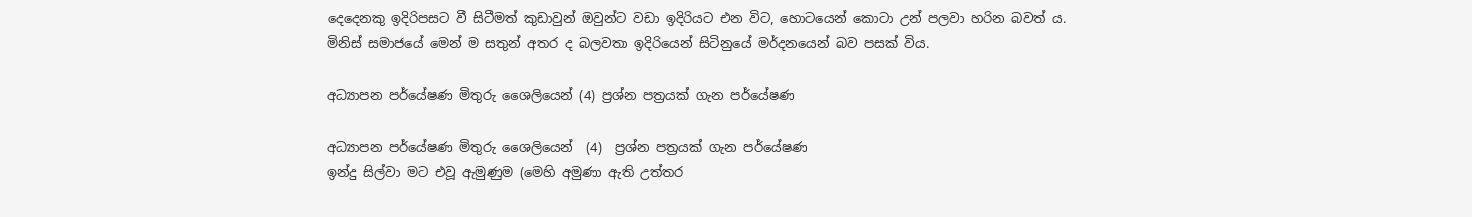දෙදෙනකු ඉදිරිපසට වී සිටීමත් කුඩාවුන් ඔවුන්ට වඩා ඉදිරියට එන විට, හොටයෙන් කොටා උන් පලවා හරින බවත් ය. මිනිස් සමාජයේ මෙන් ම සතුන් අතර ද බලවතා ඉදිරියෙන් සිටිනුයේ මර්දනයෙන් බව පසක් විය.

අධ්‍යාපන පර්යේෂණ මිතුරු ශෛලියෙන් (4) ප්‍රශ්න පත්‍රයක් ගැන පර්යේෂණ

අධ්‍යාපන පර්යේෂණ මිතුරු ශෛලියෙන්  (4)  ප්‍රශ්න පත්‍රයක් ගැන පර්යේෂණ
ඉන්දු සිල්වා මට එවූ ඇමුණුම (මෙහි අමුණා ඇති උත්තර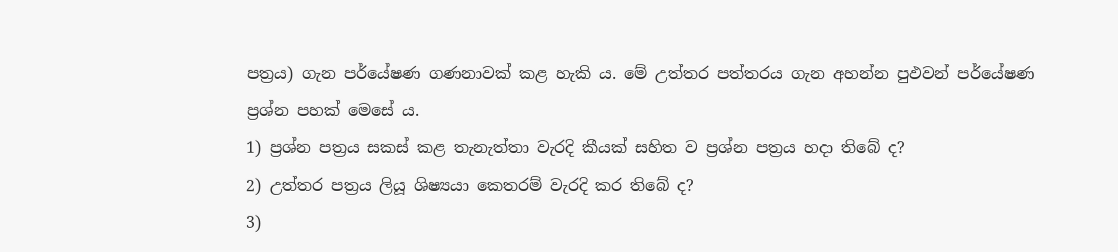පත්‍රය) ගැන පර්යේෂණ ගණනාවක් කළ හැකි ය. මේ උත්තර පත්තරය ගැන අහන්න පුඵවන් පර්යේෂණ ප්‍රශ්න පහක් මෙසේ ය.
1) ප්‍රශ්න පත්‍රය සකස් කළ තැනැත්තා වැරදි කීයක් සහිත ව ප්‍රශ්න පත්‍රය හදා තිබේ ද?
2) උත්තර පත්‍රය ලියූ ශිෂ්‍යයා කෙතරම් වැරදි කර තිබේ ද?
3)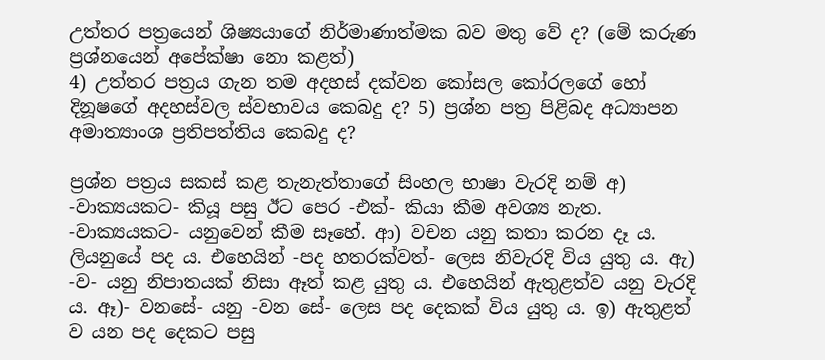උත්තර පත්‍රයෙන් ශිෂ්‍යයාගේ නිර්මාණාත්මක බව මතු වේ ද? (මේ කරුණ ප්‍රශ්නයෙන් අපේක්ෂා නො කළත්)
4) උත්තර පත්‍රය ගැන තම අදහස් දක්වන කෝසල කෝරලගේ හෝ දිනූෂගේ අදහස්වල ස්වභාවය කෙබදු ද? 5) ප්‍රශ්න පත්‍ර පිළිබද අධ්‍යාපන අමාත්‍යාංශ ප්‍රතිපත්තිය කෙබදු ද?

ප්‍රශ්න පත්‍රය සකස් කළ තැනැත්තාගේ සිංහල භාෂා වැරදි නම් අ) -වාක්‍යයකට- කියූ පසු ඊට පෙර -එක්- කියා කීම අවශ්‍ය නැත. -වාක්‍යයකට- යනුවෙන් කීම සෑහේ. ආ) වචන යනු කතා කරන දෑ ය. ලියනුයේ පද ය. එහෙයින් -පද හතරක්වත්- ලෙස නිවැරදි විය යුතු ය. ඇ) -ව- යනු නිපාතයක් නිසා ඈත් කළ යුතු ය. එහෙයින් ඇතුළත්ව යනු වැරදි ය. ඈ)- වනසේ- යනු -වන සේ- ලෙස පද දෙකක් විය යුතු ය. ඉ) ඇතුළත් ව යන පද දෙකට පසු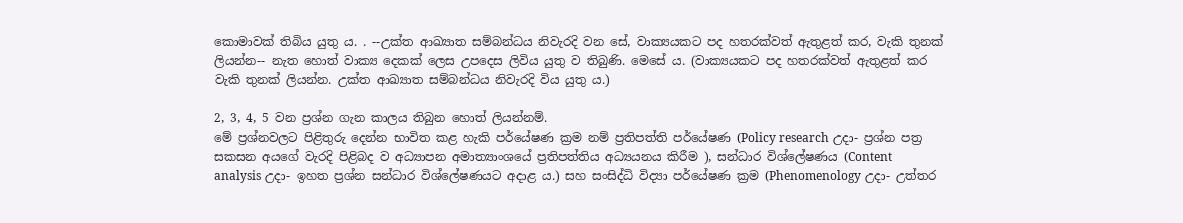කොමාවක් තිබිය යුතු ය. . --උක්ත ආඛ්‍යාත සම්බන්ධය නිවැරදි වන සේ, වාක්‍යයකට පද හතරක්වත් ඇතුළත් කර, වැකි තුනක් ලියන්න-- නැත හොත් වාක්‍ය දෙකක් ලෙස උපදෙස ලිවිය යුතු ව තිබුණි. මෙසේ ය. (වාක්‍යයකට පද හතරක්වත් ඇතුළත් කර වැකි තුනක් ලියන්න. උක්ත ආඛ්‍යාත සම්බන්ධය නිවැරදි විය යුතු ය.)

2, 3, 4, 5 වන ප්‍රශ්න ගැන කාලය තිබුන හොත් ලියන්නම්.
මේ ප්‍රශ්නවලට පිළිතුරු දෙන්න භාවිත කළ හැකි පර්යේෂණ ක්‍රම නම් ප්‍රතිපත්ති පර්යේෂණ (Policy research උදා- ප්‍රශ්න පත්‍ර සකසන අයගේ වැරදි පිළිබද ව අධ්‍යාපන අමාත්‍යාංශයේ ප්‍රතිපත්තිය අධ්‍යයනය කිරීම ), සන්ධාර විශ්ලේෂණය (Content analysis උදා- ඉහත ප්‍රශ්න සන්ධාර විශ්ලේෂණයට අදාළ ය.) සහ සංසිද්ධි විද්‍යා පර්යේෂණ ක්‍රම (Phenomenology උදා- උත්තර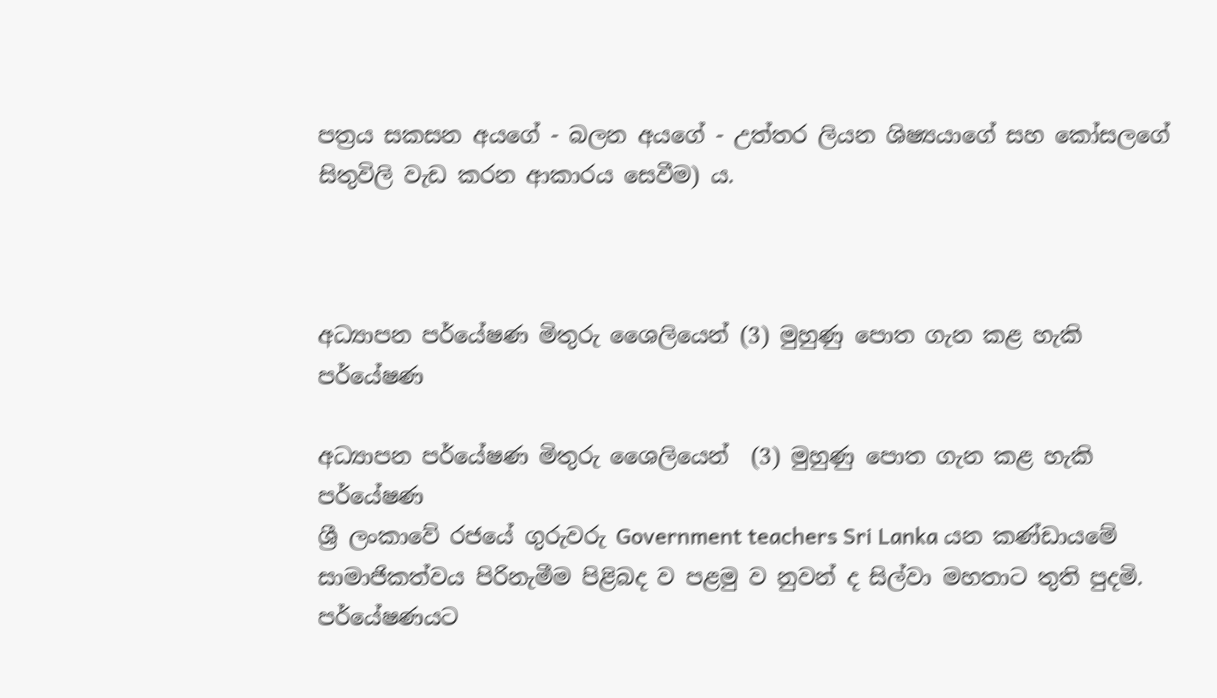පත්‍රය සකසන අයගේ - බලන අයගේ - උත්තර ලියන ශිෂ්‍යයාගේ සහ කෝසලගේ සිතුවිලි වැඩ කරන ආකාරය සෙවීම) ය.



අධ්‍යාපන පර්යේෂණ මිතුරු ශෛලියෙන් (3) මුහුණු පොත ගැන කළ හැකි පර්යේෂණ

අධ්‍යාපන පර්යේෂණ මිතුරු ශෛලියෙන්  (3) මුහුණු පොත ගැන කළ හැකි පර්යේෂණ
ශ්‍රී ලංකාවේ රජයේ ගුරුවරු Government teachers Sri Lanka යන කණ්ඩායමේ සාමාජිකත්වය පිරිනැමීම පිළිබද ව පළමු ව නුවන් ද සිල්වා මහතාට තුති පුදමි.
පර්යේෂණයට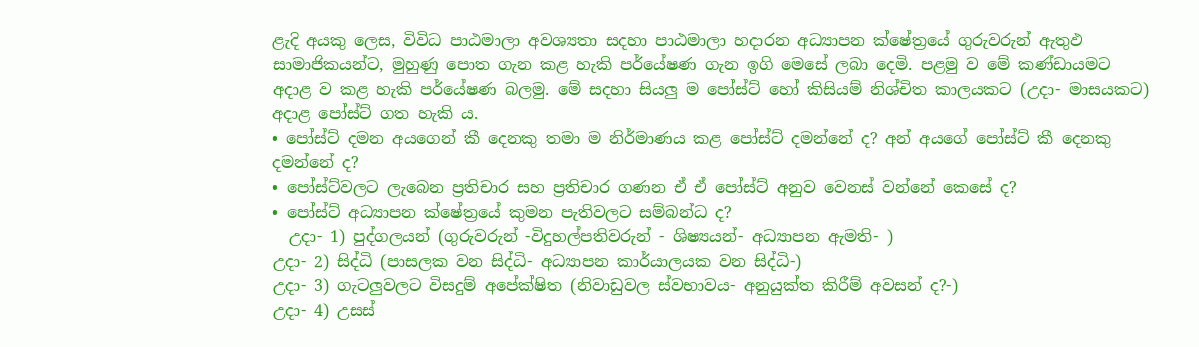ළැදි අයකු ලෙස, විවිධ පාඨමාලා අවශ්‍යතා සදහා පාඨමාලා හදාරන අධ්‍යාපන ක්ෂේත්‍රයේ ගුරුවරුන් ඇතුඵ සාමාජිකයන්ට, මුහුණු පොත ගැන කළ හැකි පර්යේෂණ ගැන ඉගි මෙසේ ලබා දෙමි. පළමු ව මේ කණ්ඩායමට අදාළ ව කළ හැකි පර්යේෂණ බලමු. මේ සදහා සියලු ම පෝස්ට් හෝ කිසියම් නිශ්චිත කාලයකට (උදා- මාසයකට) අදාළ පෝස්ට් ගත හැකි ය.
• පෝස්ට් දමන අයගෙන් කී දෙනකු තමා ම නිර්මාණය කළ පෝස්ට් දමන්නේ ද? අන් අයගේ පෝස්ට් කී දෙනකු දමන්නේ ද?
• පෝස්ට්වලට ලැබෙන ප්‍රතිචාර සහ ප්‍රතිචාර ගණන ඒ ඒ පෝස්ට් අනුව වෙනස් වන්නේ කෙසේ ද?
• පෝස්ට් අධ්‍යාපන ක්ෂේත්‍රයේ කුමන පැතිවලට සම්බන්ධ ද?
  උදා- 1) පුද්ගලයන් (ගුරුවරුන් -විදුහල්පතිවරුන් - ශිෂ්‍යයන්- අධ්‍යාපන ඇමති- )
උදා- 2) සිද්ධි (පාසලක වන සිද්ධි- අධ්‍යාපන කාර්යාලයක වන සිද්ධි-)
උදා- 3) ගැටලුවලට විසදුම් අපේක්ෂිත (නිවාඩුවල ස්වභාවය- අනුයුක්ත කිරීම් අවසන් ද?-)
උදා- 4) උසස්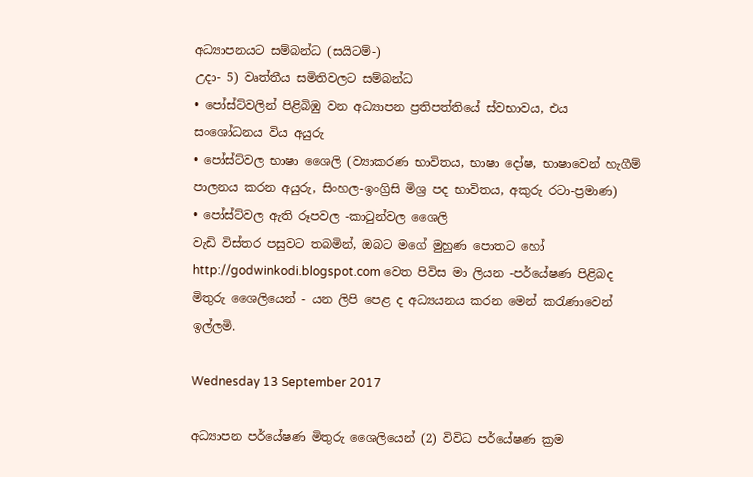අධ්‍යාපනයට සම්බන්ධ (සයිටම්-)
උදා- 5) වෘත්තීය සමිතිවලට සම්බන්ධ
• පෝස්ට්වලින් පිළිබිඹු වන අධ්‍යාපන ප්‍රතිපත්තියේ ස්වභාවය, එය සංශෝධනය විය අයුරු
• පෝස්ට්වල භාෂා ශෛලි (ව්‍යාකරණ භාවිතය, භාෂා දෝෂ, භාෂාවෙන් හැගීම් පාලනය කරන අයුරු, සිංහල-ඉංග්‍රිසි මිශ්‍ර පද භාවිතය, අකුරු රටා-ප්‍රමාණ)
• පෝස්ට්වල ඇති රූපවල -කාටුන්වල ශෛලි
වැඩි විස්තර පසුවට තබමින්, ඔබට මගේ මුහුණ පොතට හෝ http://godwinkodi.blogspot.com වෙත පිවිස මා ලියන -පර්යේෂණ පිළිබද මිතුරු ශෛලියෙන් - යන ලිපි පෙළ ද අධ්‍යයනය කරන මෙන් කරැණාවෙන් ඉල්ලමි.

Wednesday 13 September 2017

අධ්‍යාපන පර්යේෂණ මිතුරු ශෛලියෙන් (2) විවිධ පර්යේෂණ ක්‍රම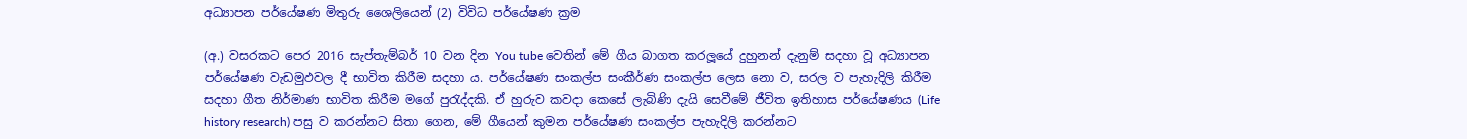අධ්‍යාපන පර්යේෂණ මිතුරු ශෛලියෙන් (2) විවිධ පර්යේෂණ ක්‍රම

(අ.) වසරකට පෙර 2016 සැප්තැම්බර් 10 වන දින You tube වෙතින් මේ ගීය බාගත කරලූයේ දුහුනන් දැනුම් සදහා වූ අධ්‍යාපන පර්යේෂණ වැඩමුඵවල දී භාවිත කිරීම සදහා ය. පර්යේෂණ සංකල්ප සංකීර්ණ සංකල්ප ලෙස නො ව, සරල ව පැහැදිලි කිරීම සදහා ගීත නිර්මාණ භාවිත කිරීම මගේ පුරැද්දකි. ඒ හුරුව කවදා කෙසේ ලැබිණි දැයි සෙවීමේ ජීවිත ඉතිහාස පර්යේෂණය (Life history research) පසු ව කරන්නට සිතා ගෙන, මේ ගීයෙන් කුමන පර්යේෂණ සංකල්ප පැහැදිලි කරන්නට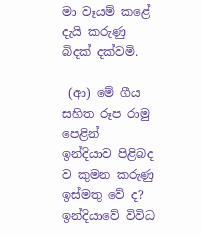මා වෑයම් කළේ දැයි කරුණු බිදක් දක්වමි.

 (ආ) මේ ගීය සහිත රූප රාමු පෙළින් ඉන්දියාව පිළිබද ව කුමන කරුණු ඉස්මතු වේ ද? ඉන්දියාවේ විවිධ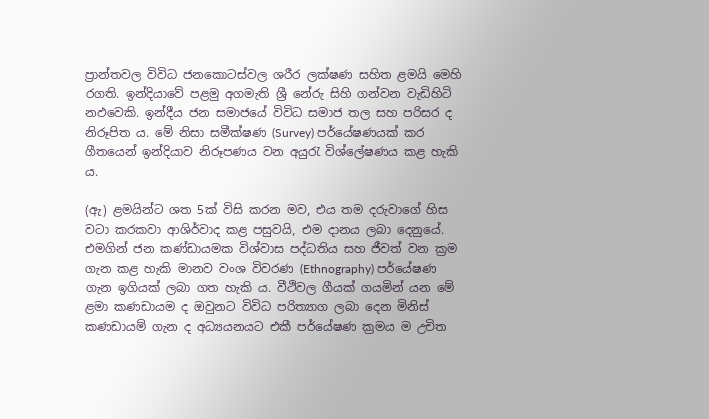ප්‍රාන්තවල විවිධ ජනකොටස්වල ශරීර ලක්ෂණ සහිත ළමයි මෙහි රගති. ඉන්දියාවේ පළමු අගමැති ශ්‍රී නේරු සිහි ගන්වන වැඩිහිටි නඵවෙකි. ඉන්දීය ජන සමාජයේ විවිධ සමාජ තල සහ පරිසර ද නිරූපිත ය. මේ නිසා සමීක්ෂණ (Survey) පර්යේෂණයක් කර ගීතයෙන් ඉන්දියාව නිරූපණය වන අයුරැ විශ්ලේෂණය කළ හැකි ය.

(ඇ) ළමයින්ට ශත 5ක් විසි කරන මව, එය තම දරුවාගේ හිස වටා කරකවා ආශිර්වාද කළ පසුවයි, එම දානය ලබා දෙනුයේ. එමගින් ජන කණ්ඩායමක විශ්වාස පද්ධතිය සහ ජීවත් වන ක්‍රම ගැන කළ හැකි මානව වංශ විවරණ (Ethnography) පර්යේෂණ ගැන ඉගියක් ලබා ගත හැකි ය. වීථිවල ගීයක් ගයමින් යන මේ ළමා කණඩායම ද ඔවුනට විවිධ පරිත්‍යාග ලබා දෙන මිනිස් කණඩායම් ගැන ද අධ්‍යයනයට එකී පර්යේෂණ ක්‍රමය ම උචිත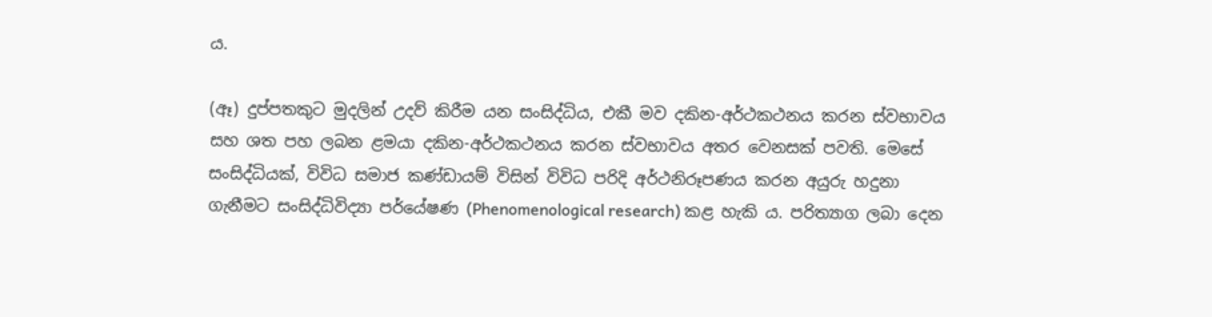ය.

(ඈ) දුප්පතකුට මුදලින් උදව් කිරීම යන සංසිද්ධිය, එකී මව දකින-අර්ථකථනය කරන ස්වභාවය සහ ශත පහ ලබන ළමයා දකින-අර්ථකථනය කරන ස්වභාවය අතර වෙනසක් පවති. මෙසේ සංසිද්ධියක්, විවිධ සමාජ කණ්ඩායම් විසින් විවිධ පරිදි අර්ථනිරූපණය කරන අයුරු හදුනා ගැනීමට සංසිද්ධිවිද්‍යා පර්යේෂණ (Phenomenological research) කළ හැකි ය. පරිත්‍යාග ලබා දෙන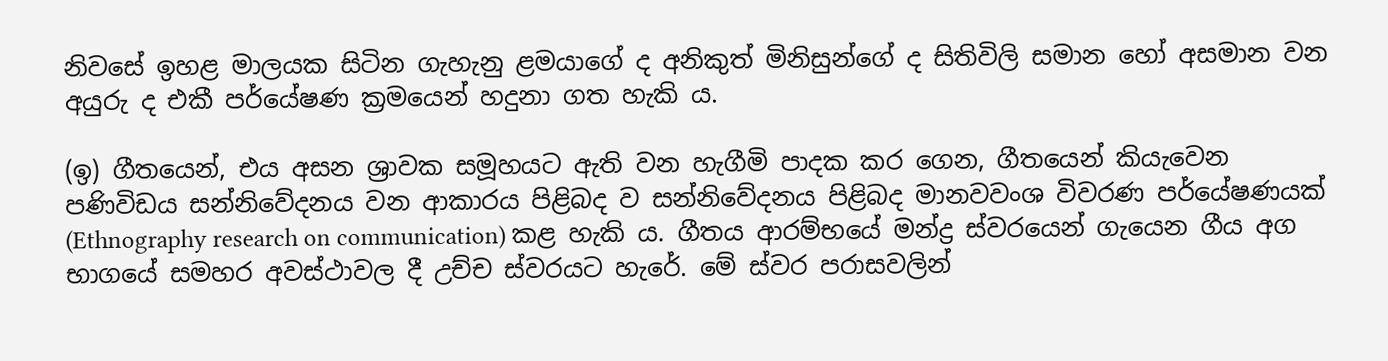නිවසේ ඉහළ මාලයක සිටින ගැහැනු ළමයාගේ ද අනිකුත් මිනිසුන්ගේ ද සිතිවිලි සමාන හෝ අසමාන වන අයුරු ද එකී පර්යේෂණ ක්‍රමයෙන් හදුනා ගත හැකි ය.

(ඉ) ගීතයෙන්, එය අසන ශ්‍රාවක සමූහයට ඇති වන හැගීමි පාදක කර ගෙන, ගීතයෙන් කියැවෙන පණිවිඩය සන්නිවේදනය වන ආකාරය පිළිබද ව සන්නිවේදනය පිළිබද මානවවංශ විවරණ පර්යේෂණයක් (Ethnography research on communication) කළ හැකි ය. ගීතය ආරම්භයේ මන්ද්‍ර ස්වරයෙන් ගැයෙන ගීය අග භාගයේ සමහර අවස්ථාවල දී උච්ච ස්වරයට හැරේ. මේ ස්වර පරාසවලින්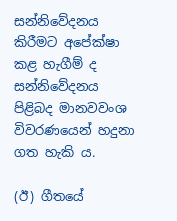සන්නිවේදනය කිරීමට අපේක්ෂා කළ හැගීම් ද සන්නිවේදනය පිළිබද මානවවංශ විවරණයෙන් හදුනා ගත හැකි ය.

(ඊ) ගීතයේ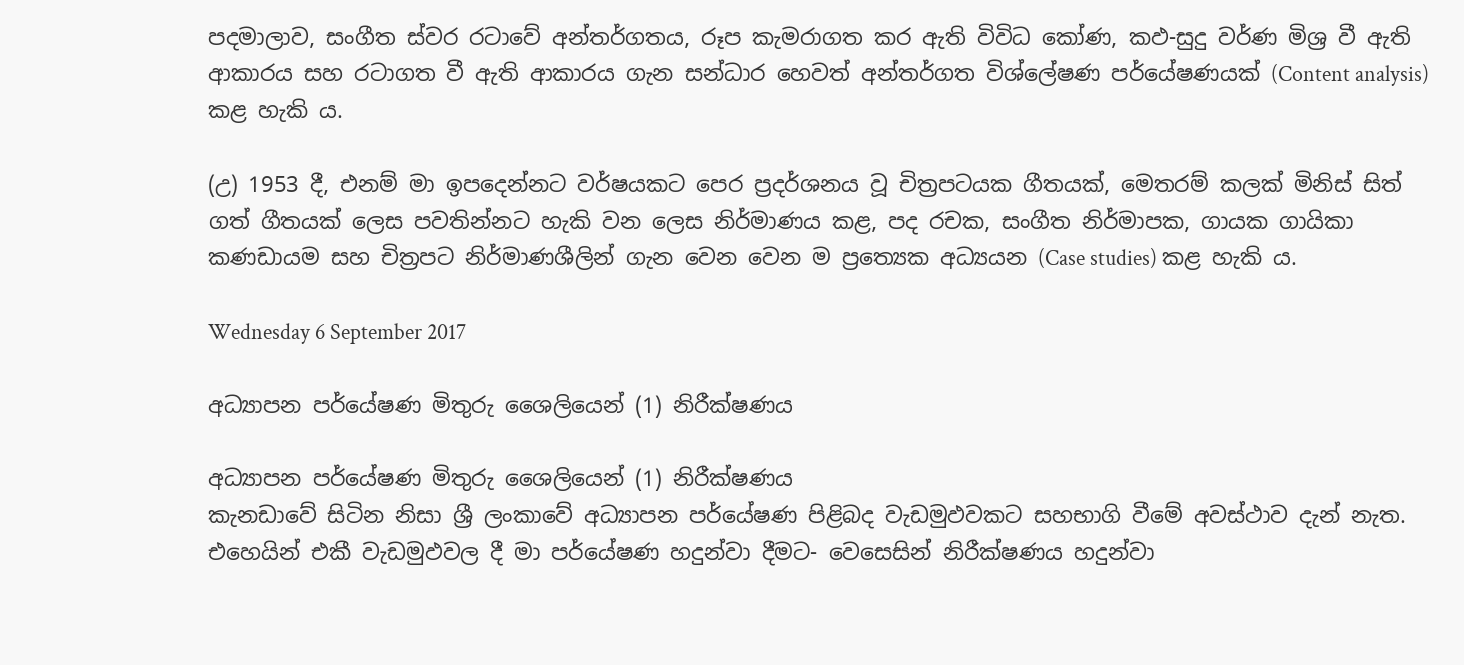පදමාලාව, සංගීත ස්වර රටාවේ අන්තර්ගතය, රූප කැමරාගත කර ඇති විවිධ කෝණ, කඵ-සුදු වර්ණ මිශ්‍ර වී ඇති ආකාරය සහ රටාගත වී ඇති ආකාරය ගැන සන්ධාර හෙවත් අන්තර්ගත විශ්ලේෂණ පර්යේෂණයක් (Content analysis) කළ හැකි ය.

(උ) 1953 දී, එනම් මා ඉපදෙන්නට වර්ෂයකට පෙර ප්‍රදර්ශනය වූ චිත්‍රපටයක ගීතයක්, මෙතරම් කලක් මිනිස් සිත් ගත් ගීතයක් ලෙස පවතින්නට හැකි වන ලෙස නිර්මාණය කළ, පද රචක, සංගීත නිර්මාපක, ගායක ගායිකා කණඩායම සහ චිත්‍රපට නිර්මාණශීලින් ගැන වෙන වෙන ම ප්‍රත්‍යෙක අධ්‍යයන (Case studies) කළ හැකි ය.

Wednesday 6 September 2017

අධ්‍යාපන පර්යේෂණ මිතුරු ශෛලියෙන් (1) නිරීක්ෂණය

අධ්‍යාපන පර්යේෂණ මිතුරු ශෛලියෙන් (1) නිරීක්ෂණය
කැනඩාවේ සිටින නිසා ශ්‍රී ලංකාවේ අධ්‍යාපන පර්යේෂණ පිළිබද වැඩමුඵවකට සහභාගි වීමේ අවස්ථාව දැන් නැත. එහෙයින් එකී වැඩමුඵවල දී මා පර්යේෂණ හදුන්වා දීමට- වෙසෙසින් නිරීක්ෂණය හදුන්වා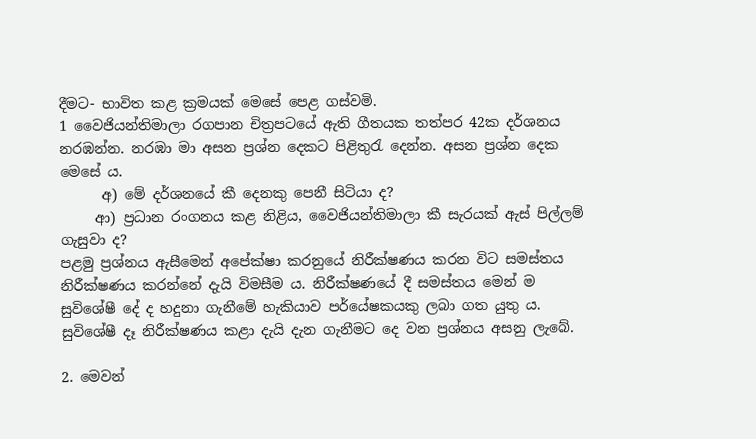දීමට- භාවිත කළ ක්‍රමයක් මෙසේ පෙළ ගස්වමි.
1 වෛජියන්තිමාලා රගපාන චිත්‍රපටයේ ඇති ගීතයක තත්පර 42ක දර්ශනය නරඹන්න. නරඹා මා අසන ප්‍රශ්න දෙකට පිළිතුරැ දෙන්න. අසන ප්‍රශ්න දෙක මෙසේ ය.
      අ) මේ දර්ශනයේ කී දෙනකු පෙනී සිටියා ද?
     ආ) ප්‍රධාන රංගනය කළ නිළිය, වෛජියන්තිමාලා කී සැරයක් ඇස් පිල්ලම් ගැසුවා ද?
පළමු ප්‍රශ්නය ඇසීමෙන් අපේක්ෂා කරනුයේ නිරීක්ෂණය කරන විට සමස්තය නිරීක්ෂණය කරන්නේ දැයි විමසීම ය. නිරීක්ෂණයේ දී සමස්තය මෙන් ම සුවිශේෂී දේ ද හදුනා ගැනීමේ හැකියාව පර්යේෂකයකු ලබා ගත යුතු ය. සුවිශේෂී දෑ නිරීක්ෂණය කළා දැයි දැන ගැනීමට දෙ වන ප්‍රශ්නය අසනු ලැබේ.

2. මෙවන්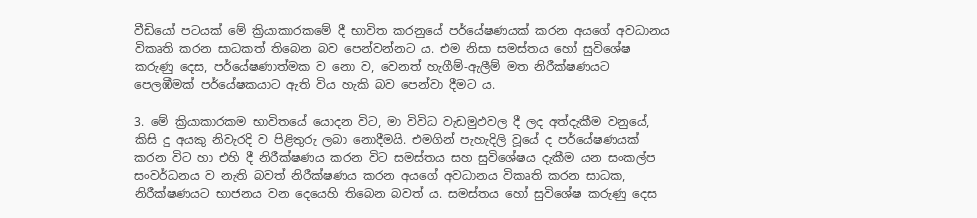වීඩියෝ පටයක් මේ ක්‍රියාකාරකමේ දී භාවිත කරනුයේ පර්යේෂණයක් කරන අයගේ අවධානය විකෘති කරන සාධකත් තිබෙන බව පෙන්වන්නට ය. එම නිසා සමස්තය හෝ සුවිශේෂ කරුණු දෙස, පර්යේෂණාත්මක ව නො ව, වෙනත් හැගීම්-ඇලීම් මත නිරීක්ෂණයට පෙලඹීමක් පර්යේෂකයාට ඇති විය හැකි බව පෙන්වා දීමට ය.

3. මේ ක්‍රියාකාරකම භාවිතයේ යොදන විට, මා විවිධ වැඩමුඵවල දී ලද අත්දැකීම වනුයේ, කිසි දු අයකු නිවැරදි ව පිළිතුරු ලබා නොදීමයි. එමගින් පැහැදිලි වූයේ ද පර්යේෂණයක් කරන විට හා එහි දී නිරීක්ෂණය කරන විට සමස්තය සහ සුවිශේෂය දැකීම යන සංකල්ප සංවර්ධනය ව නැති බවත් නිරීක්ෂණය කරන අයගේ අවධානය විකෘති කරන සාධක, නිරීක්ෂණයට භාජනය වන දෙයෙහි තිබෙන බවත් ය. සමස්තය හෝ සුවිශේෂ කරුණු දෙස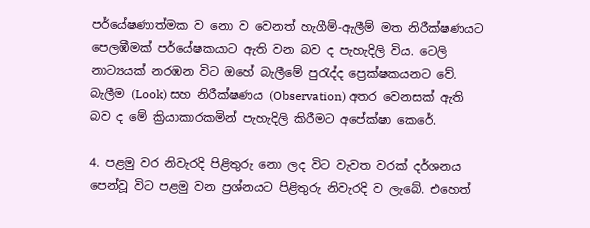පර්යේෂණාත්මක ව නො ව වෙනත් හැගීම්-ඇලීම් මත නිරීක්ෂණයට පෙලඹීමක් පර්යේෂකයාට ඇති වන බව ද පැහැදිලි විය. ටෙලි නාට්‍යයක් නරඹන විට ඔහේ බැලීමේ පුරැද්ද ප්‍රෙක්ෂකයනට වේ. බැලීම (Look) සහ නිරීක්ෂණය (Observation) අතර වෙනසක් ඇති බව ද මේ ක්‍රියාකාරකමින් පැහැදිලි කිරීමට අපේක්ෂා කෙරේ.

4. පළමු වර නිවැරදි පිළිතුරු නො ලද විට වැවත වරක් දර්ශනය පෙන්වූ විට පළමු වන ප්‍රශ්නයට පිළිතුරු නිවැරදි ව ලැබේ. එහෙත්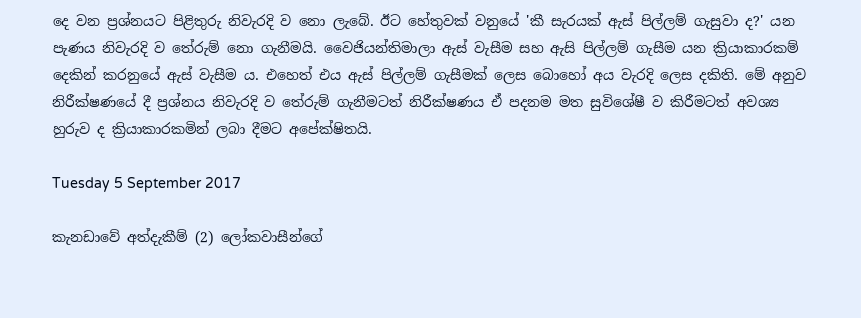දෙ වන ප්‍රශ්නයට පිළිතුරු නිවැරදි ව නො ලැබේ. ඊට හේතුවක් වනුයේ 'කී සැරයක් ඇස් පිල්ලම් ගැසුවා ද?' යන පැණය නිවැරදි ව තේරුම් නො ගැනීමයි. වෛජියන්තිමාලා ඇස් වැසීම සහ ඇසි පිල්ලම් ගැසීම යන ක්‍රියාකාරකම් දෙකින් කරනුයේ ඇස් වැසීම ය. එහෙත් එය ඇස් පිල්ලම් ගැසීමක් ලෙස බොහෝ අය වැරදි ලෙස දකිති. මේ අනුව නිරීක්ෂණයේ දී ප්‍රශ්නය නිවැරදි ව තේරුම් ගැනීමටත් නිරීක්ෂණය ඒ පදනම මත සුවිශේෂී ව කිරීමටත් අවශ්‍ය හුරුව ද ක්‍රියාකාරකමින් ලබා දීමට අපේක්ෂිතයි.

Tuesday 5 September 2017

කැනඩාවේ අත්දැකීම් (2) ලෝකවාසීන්ගේ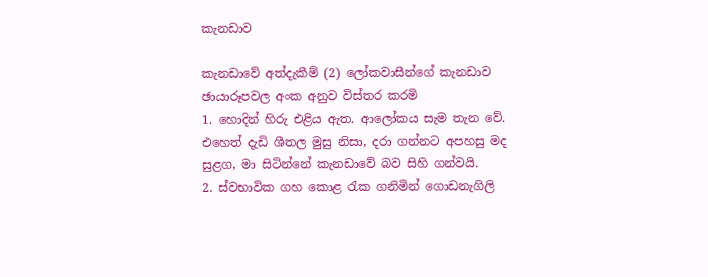කැනඩාව

කැනඩාවේ අත්දැකීම් (2) ලෝකවාසීන්ගේ කැනඩාව
ඡායාරූපවල අංක අනුව විස්තර කරමි
1. හොදින් හිරු එළිය ඇත. ආලෝකය සැම තැන වේ. එහෙත් දැඩි ශීතල මුසු නිසා, දරා ගන්නට අපහසු මද සුළග, මා සිටින්නේ කැනඩාවේ බව සිහි ගන්වයි.
2. ස්වභාවික ගහ කොළ රැක ගනිමින් ගොඩනැගිලි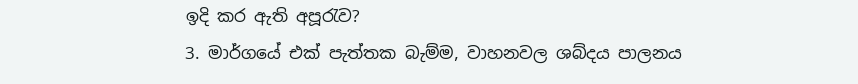ඉදි කර ඇති අපූරැව?
3. මාර්ගයේ එක් පැත්තක බැම්ම, වාහනවල ශබ්දය පාලනය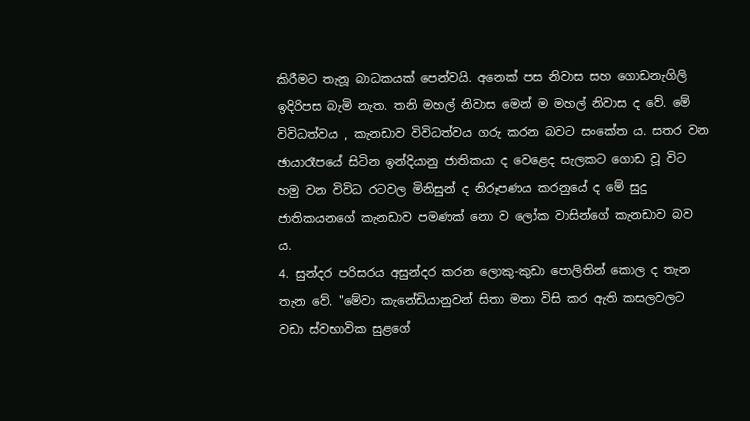කිරීමට තැනූ බාධකයක් පෙන්වයි. අනෙක් පස නිවාස සහ ගොඩනැගිලි ඉදිරිපස බැමි නැත. තනි මහල් නිවාස මෙන් ම මහල් නිවාස ද වේ. මේ විවිධත්වය , කැනඩාව විවිධත්වය ගරු කරන බවට සංකේත ය. සතර වන ඡායාරෑපයේ සිටින ඉන්දියානු ජාතිකයා ද වෙළෙද සැලකට ගොඩ වූ විට හමු වන විවිධ රටවල මිනිසුන් ද නිරූපණය කරනුයේ ද මේ සුදු ජාතිකයනගේ කැනඩාව පමණක් නො ව ලෝක වාසින්ගේ කැනඩාව බව ය.
4. සුන්දර පරිසරය අසුන්දර කරන ලොකු-කුඩා පොලිතින් කොල ද තැන තැන වේ. "මේවා කැනේඩියානුවන් සිතා මතා විසි කර ඇති කසලවලට වඩා ස්වභාවික සුළගේ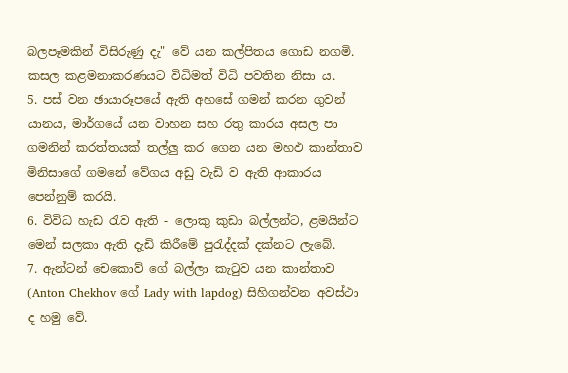බලපෑමකින් විසිරුණු දැ" වේ යන කල්පිතය ගොඩ නගමි. කසල කළමනාකරණයට විධිමත් විධි පවතින නිසා ය.
5. පස් වන ඡායාරූපයේ ඇති අහසේ ගමන් කරන ගුවන් යානය, මාර්ගයේ යන වාහන සහ රතු කාරය අසල පා ගමනින් කරත්තයක් තල්ලු කර ගෙන යන මහඵ කාන්තාව මිනිසාගේ ගමනේ වේගය අඩු වැඩි ව ඇති ආකාරය පෙන්නුම් කරයි.
6. විවිධ හැඩ රැව ඇති - ලොකු කුඩා බල්ලන්ට, ළමයින්ට මෙන් සලකා ඇති දැඩි කිරීමේ පුරැද්දක් දක්නට ලැබේ.
7. ඇන්ටන් චෙකොව් ගේ බල්ලා කැටුව යන කාන්තාව   (Anton Chekhov ගේ Lady with lapdog) සිහිගන්වන අවස්ථා ද හමු වේ.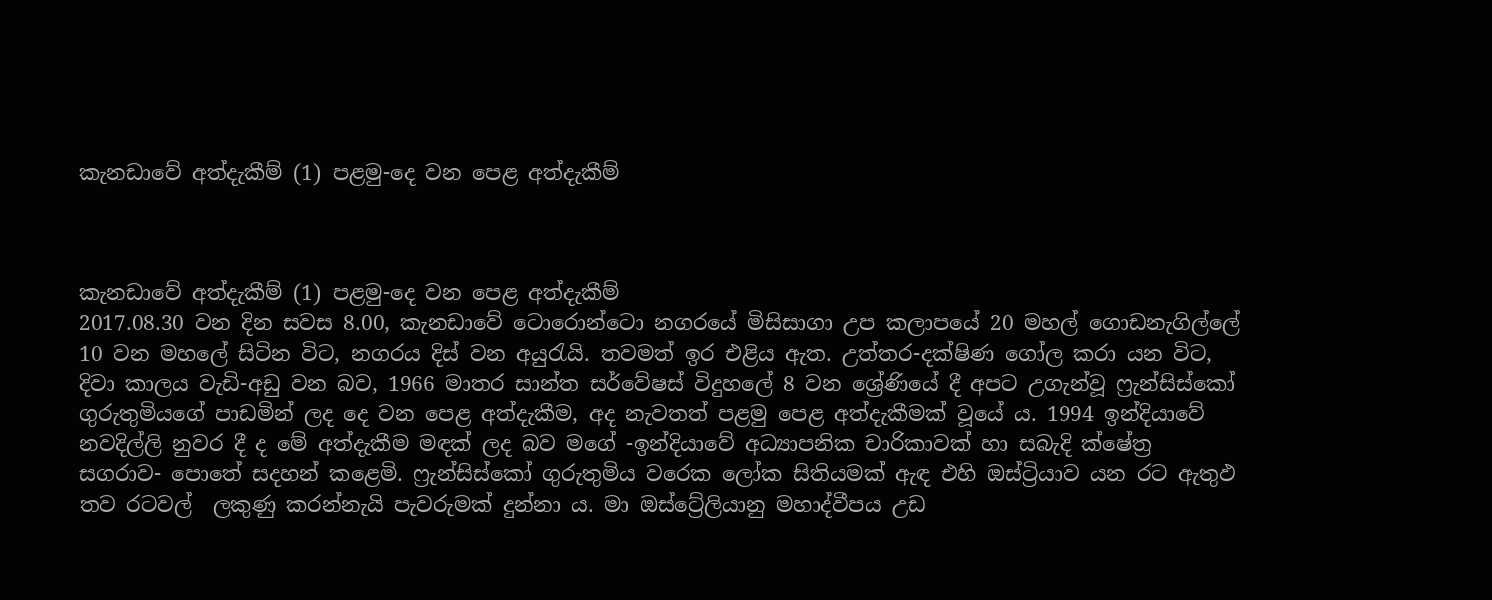කැනඩාවේ අත්දැකීම් (1) පළමු-දෙ වන පෙළ අත්දැකීම්



කැනඩාවේ අත්දැකීම් (1) පළමු-දෙ වන පෙළ අත්දැකීම්
2017.08.30 වන දින සවස 8.00, කැනඩාවේ ටොරොන්ටො නගරයේ මිසිසාගා උප කලාපයේ 20 මහල් ගොඩනැගිල්ලේ 10 වන මහලේ සිටින විට, නගරය දිස් වන අයුරැයි. තවමත් ඉර එළිය ඇත. උත්තර-දක්ෂිණ ගෝල කරා යන විට, දිවා කාලය වැඩි-අඩු වන බව, 1966 මාතර සාන්ත සර්වේෂස් විදුහලේ 8 වන ශ්‍රේණියේ දී අපට උගැන්වූ ෆ්‍රැන්සිස්කෝ ගුරුතුමියගේ පාඩමින් ලද දෙ වන පෙළ අත්දැකීම, අද නැවතත් පළමු පෙළ අත්දැකීමක් වූයේ ය. 1994 ඉන්දියාවේ නවදිල්ලි නුවර දී ද මේ අත්දැකීම මඳක් ලද බව මගේ -ඉන්දියාවේ අධ්‍යාපනික චාරිකාවක් හා සබැදි ක්ෂේත්‍ර සගරාව- පොතේ සදහන් කළෙමි. ෆ්‍රැන්සිස්කෝ ගුරුතුමිය වරෙක ලෝක සිතියමක් ඇඳ එහි ඔස්ට්‍රියාව යන රට ඇතුඵ තව රටවල්  ලකුණු කරන්නැයි පැවරුමක් දුන්නා ය. මා ඔස්ට්‍රේලියානු මහාද්වීපය උඩ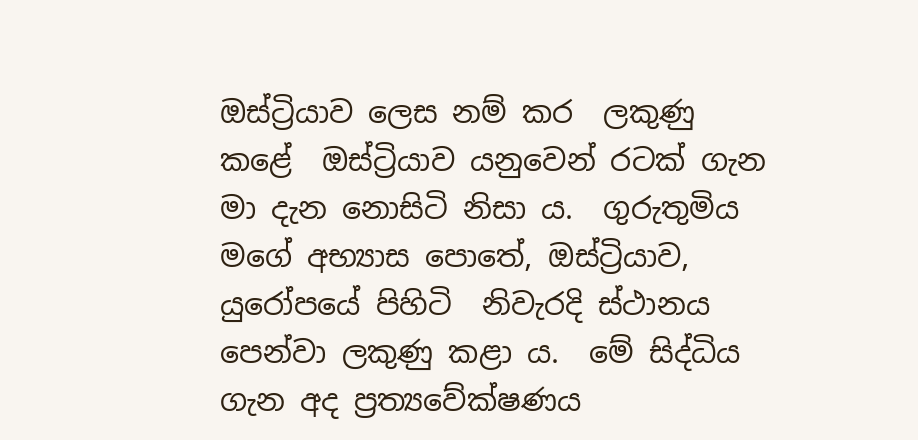ඔස්ට්‍රියාව ලෙස නම් කර  ලකුණු කළේ  ඔස්ට්‍රියාව යනුවෙන් රටක් ගැන මා දැන නොසිටි නිසා ය.  ගුරුතුමිය මගේ අභ්‍යාස පොතේ, ඔස්ට්‍රියාව, යුරෝපයේ පිහිටි  නිවැරදි ස්ථානය පෙන්වා ලකුණු කළා ය.  මේ සිද්ධිය ගැන අද ප්‍රත්‍යවේක්ෂණය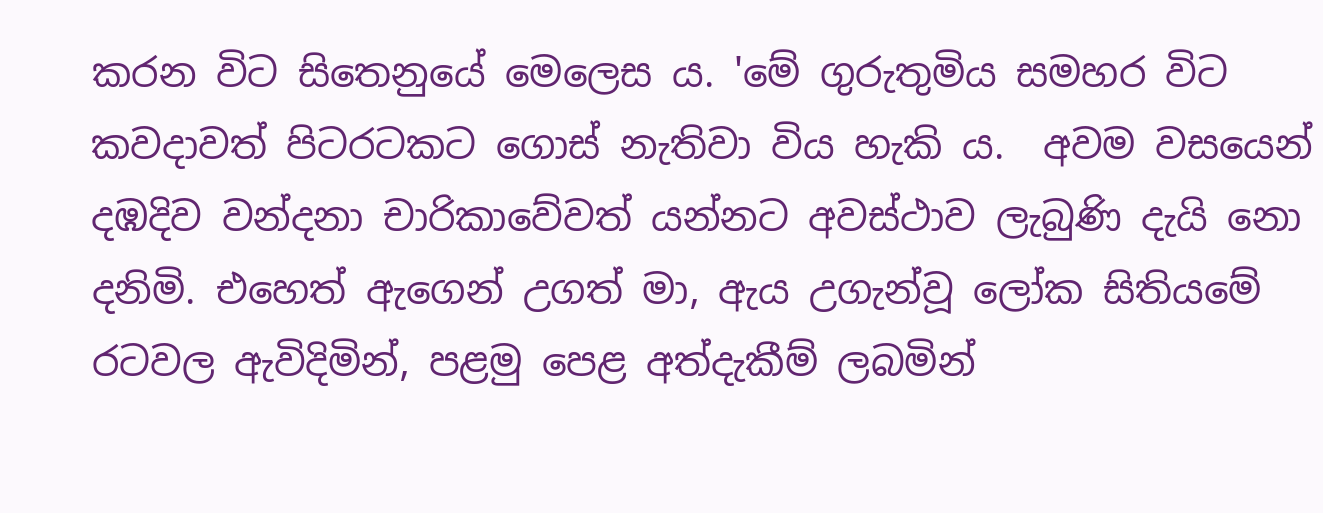කරන විට සිතෙනුයේ මෙලෙස ය. 'මේ ගුරුතුමිය සමහර විට කවදාවත් පිටරටකට ගොස් නැතිවා විය හැකි ය.  අවම වසයෙන් දඹදිව වන්දනා චාරිකාවේවත් යන්නට අවස්ථාව ලැබුණි දැයි නො දනිමි. එහෙත් ඇගෙන් උගත් මා, ඇය උගැන්වූ ලෝක සිතියමේ රටවල ඇවිදිමින්, පළමු පෙළ අත්දැකීම් ලබමින්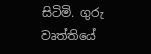සිටිමි. ගුරු වෘත්තියේ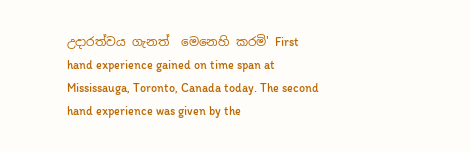උදාරත්වය ගැනත්  මෙනෙහි කරමි' First hand experience gained on time span at Mississauga, Toronto, Canada today. The second hand experience was given by the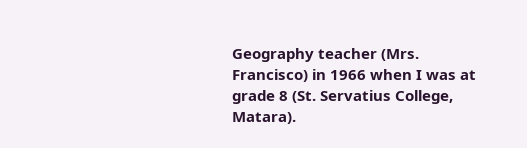Geography teacher (Mrs. Francisco) in 1966 when I was at grade 8 (St. Servatius College, Matara).